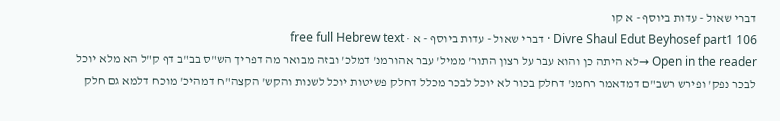דברי שאול - עדות ביוסף - א קו
Divre Shaul Edut Beyhosef part1 106 · דברי שאול - עדות ביוסף - א · free full Hebrew text
Open in the reader →לא היתה כן והוא עבר על רצון התור' ממיל' עבר אהורמנ' דמלכ' ובזה מבואר מה דפריך הש"ס בב"ב דף ק"ל הא מלא יוכל לבכר נפק' ופירש רשב"ם דמדאמר רחמנ' דחלק בכור לא יוכל לבכר מכלל דחלק פשיטות יוכל לשנות והקש' הקצה"ח דמהיכ' מוכח דלמא גם חלק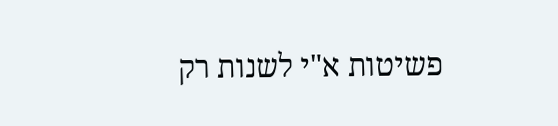פשיטות א"י לשנות רק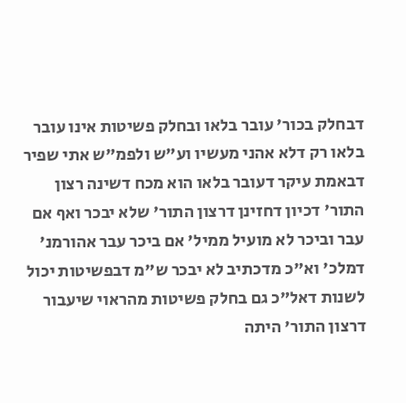דבחלק בכור' עובר בלאו ובחלק פשיטות אינו עובר בלאו רק דלא אהני מעשיו וע"ש ולפמ"ש אתי שפיר דבאמת עיקר דעובר בלאו הוא מכח דשינה רצון התור' דכיון דחזינן דרצון התור' שלא יבכר ואף אם עבר וביכר לא מועיל ממיל' אם ביכר עבר אהורמנ' דמלכ' וא"כ מדכתיב לא יבכר ש"מ דבפשיטות יכול לשנות דאל"כ גם בחלק פשיטות מהראוי שיעבור דרצון התור' היתה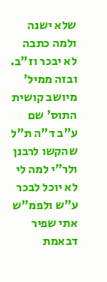שלא ישנה ולמה כתבה לא יבכר וז"ב. ובזה ממיל' מיושב קושית התוס' שם ע"ב ד"ה ת"ל שהקשו לרבנן ולר"י למה לי לא יוכל לבכר ע"ש ולפמ"ש אתי שפיר דבאמת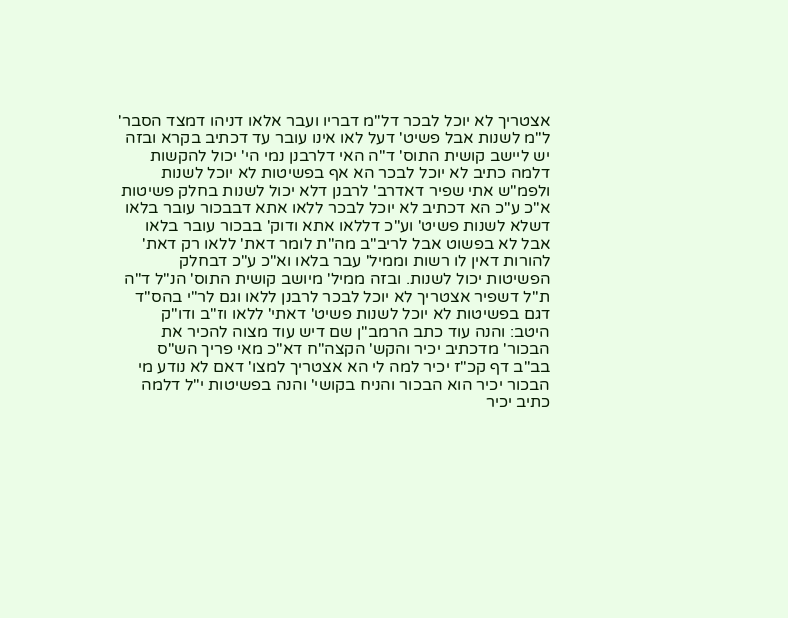אצטריך לא יוכל לבכר דל"מ דבריו ועבר אלאו דניהו דמצד הסבר' ל"מ לשנות אבל פשיט' דעל לאו אינו עובר עד דכתיב בקרא ובזה יש ליישב קושית התוס' ד"ה האי דלרבנן נמי הי' יכול להקשות דלמה כתיב לא יוכל לבכר הא אף בפשיטות לא יוכל לשנות ולפמ"ש אתי שפיר דאדרב' לרבנן דלא יכול לשנות בחלק פשיטות א"כ ע"כ הא דכתיב לא יוכל לבכר ללאו אתא דבבכור עובר בלאו דשלא לשנות פשיט' וע"כ דללאו אתא ודוק' בבכור עובר בלאו אבל לא בפשוט אבל לריב"ב מה"ת לומר דאת' ללאו רק דאת' להורות דאין לו רשות וממיל' עבר בלאו וא"כ ע"כ דבחלק הפשיטות יכול לשנות. ובזה ממיל' מיושב קושית התוס' הנ"ל ד"ה ת"ל דשפיר אצטריך לא יוכל לבכר לרבנן ללאו וגם לר"י בהס"ד דגם בפשיטות לא יוכל לשנות פשיט' דאתי' ללאו וז"ב ודו"ק היטב: והנה עוד כתב הרמב"ן שם דיש עוד מצוה להכיר את הבכור' מדכתיב יכיר והקש' הקצה"ח דא"כ מאי פריך הש"ס בב"ב דף קכ"ז יכיר למה לי הא אצטריך למצו' דאם לא נודע מי הבכור יכיר הוא הבכור והניח בקושי' והנה בפשיטות י"ל דלמה כתיב יכיר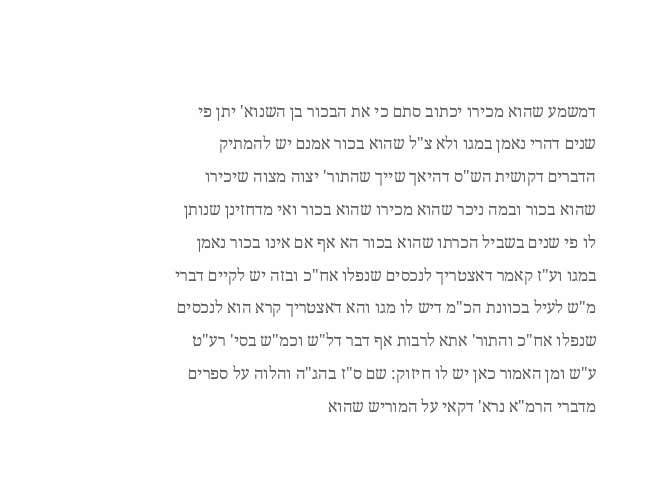דמשמע שהוא מכירו יכתוב סתם כי את הבכור בן השנוא' יתן פי שנים דהרי נאמן במגו ולא צ"ל שהוא בכור אמנם יש להמתיק הדברים דקושית הש"ס דהיאך שייך שהתור' יצוה מצוה שיכירו שהוא בכור ובמה ניכר שהוא מכירו שהוא בכור ואי מדחזינן שנותן לו פי שנים בשביל הכרתו שהוא בכור הא אף אם אינו בכור נאמן במגו וע"ז קאמר דאצטריך לנכסים שנפלו אח"כ ובזה יש לקיים דברי מ"ש לעיל בכוונת הכ"מ דיש לו מגו והא דאצטריך קרא הוא לנכסים שנפלו אח"כ והתור' אתא לרבות אף דבר דל"ש וכמ"ש בסי' רע"ט ע"ש ומן האמור כאן יש לו חיזוק: שם ס"ז בהג"ה והלוה על ספרים מדברי הרמ"א נרא' דקאי על המוריש שהוא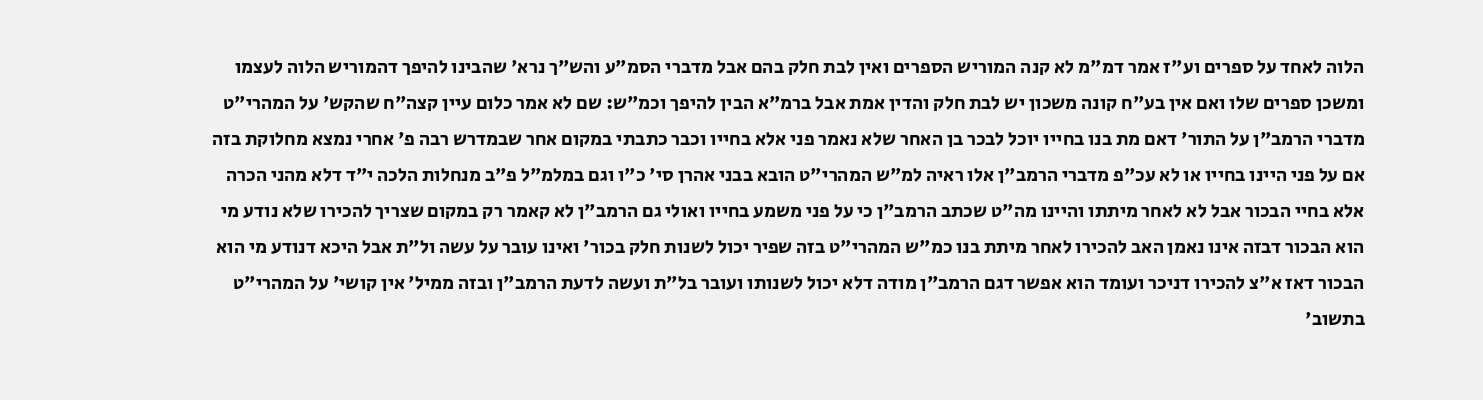הלוה לאחד על ספרים וע"ז אמר דמ"מ לא קנה המוריש הספרים ואין לבת חלק בהם אבל מדברי הסמ"ע והש"ך נרא' שהבינו להיפך דהמוריש הלוה לעצמו ומשכן ספרים שלו ואם אין בע"ח קונה משכון יש לבת חלק והדין אמת אבל ברמ"א הבין להיפך וכמ"ש: שם לא אמר כלום עיין קצה"ח שהקש' על המהרי"ט מדברי הרמב"ן על התור' דאם מת בנו בחייו יוכל לבכר בן האחר שלא נאמר פני אלא בחייו וכבר כתבתי במקום אחר שבמדרש רבה פ' אחרי נמצא מחלוקת בזה אם על פני היינו בחייו או לא עכ"פ מדברי הרמב"ן אלו ראיה למ"ש המהרי"ט הובא בבני אהרן סי' כ"ו וגם במלמ"ל פ"ב מנחלות הלכה י"ד דלא מהני הכרה אלא בחיי הבכור אבל לא לאחר מיתתו והיינו מה"ט שכתב הרמב"ן כי על פני משמע בחייו ואולי גם הרמב"ן לא קאמר רק במקום שצריך להכירו שלא נודע מי הוא הבכור דבזה אינו נאמן האב להכירו לאחר מיתת בנו כמ"ש המהרי"ט בזה שפיר יכול לשנות חלק בכור' ואינו עובר על עשה ול"ת אבל היכא דנודע מי הוא הבכור דאז א"צ להכירו דניכר ועומד הוא אפשר דגם הרמב"ן מודה דלא יכול לשנותו ועובר בל"ת ועשה לדעת הרמב"ן ובזה ממיל' אין קושי' על המהרי"ט בתשוב'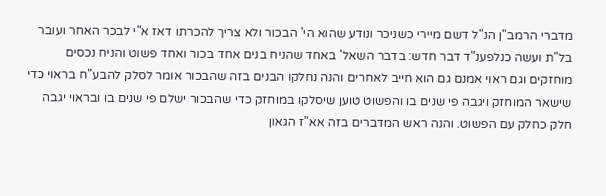מדברי הרמב"ן הנ"ל דשם מיירי כשניכר ונודע שהוא הי' הבכור ולא צריך להכרתו דאז א"י לבכר האחר ועובר בל"ת ועשה כנלפענ"ד דבר חדש: בדבר השאל' באחד שהניח בנים אחד בכור ואחד פשוט והניח נכסים מוחזקים וגם ראוי אמנם גם הוא חייב לאחרים והנה נחלקו הבנים בזה שהבכור אומר לסלק להבע"ח בראוי כדי שישאר המוחזק ויגבה פי שנים בו והפשוט טוען שיסלקו במוחזק כדי שהבכור ישלם פי שנים בו ובראוי יגבה חלק כחלק עם הפשוט. והנה ראש המדברים בזה אא"ז הגאון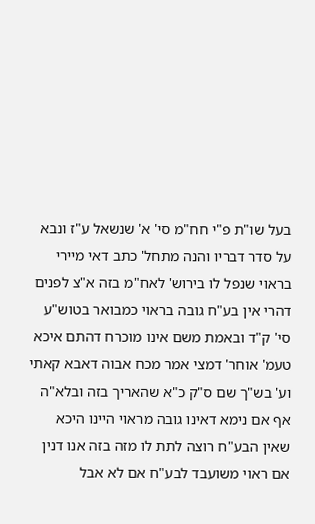בעל שו"ת פ"י חח"מ סי' א' שנשאל ע"ז ונבא על סדר דבריו והנה מתחל' כתב דאי מיירי בראוי שנפל לו בירוש' לאח"מ בזה א"צ לפנים דהרי אין בע"ח גובה בראוי כמבואר בטוש"ע סי' ק"ד ובאמת משם אינו מוכרח דהתם איכא טעמ' אוחר' דמצי אמר מכח אבוה דאבא קאתי וע' בש"ך שם ס"ק כ"א שהאריך בזה ובלא"ה אף אם נימא דאינו גובה מראוי היינו היכא שאין הבע"ח רוצה לתת לו מזה בזה אנו דנין אם ראוי משועבד לבע"ח אם לא אבל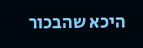היכא שהבכור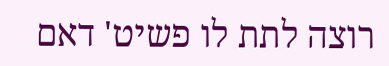רוצה לתת לו פשיט' דאם